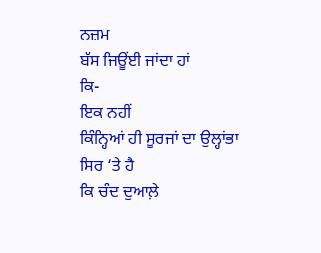ਨਜ਼ਮ
ਬੱਸ ਜਿਊਂਈ ਜਾਂਦਾ ਹਾਂ
ਕਿ-
ਇਕ ਨਹੀਂ
ਕਿੰਨ੍ਹਿਆਂ ਹੀ ਸੂਰਜਾਂ ਦਾ ਉਲ੍ਹਾਂਭਾ
ਸਿਰ ‘ਤੇ ਹੈ
ਕਿ ਚੰਦ ਦੁਆਲ਼ੇ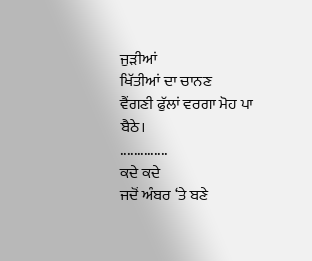ਜੁੜੀਆਂ
ਖਿੱਤੀਆਂ ਦਾ ਚਾਨਣ
ਵੈਂਗਣੀ ਫੁੱਲਾਂ ਵਰਗਾ ਮੋਹ ਪਾ ਬੈਠੇ।
..............
ਕਦੇ ਕਦੇ
ਜਦੋਂ ਅੰਬਰ ‘ਤੇ ਬਣੇ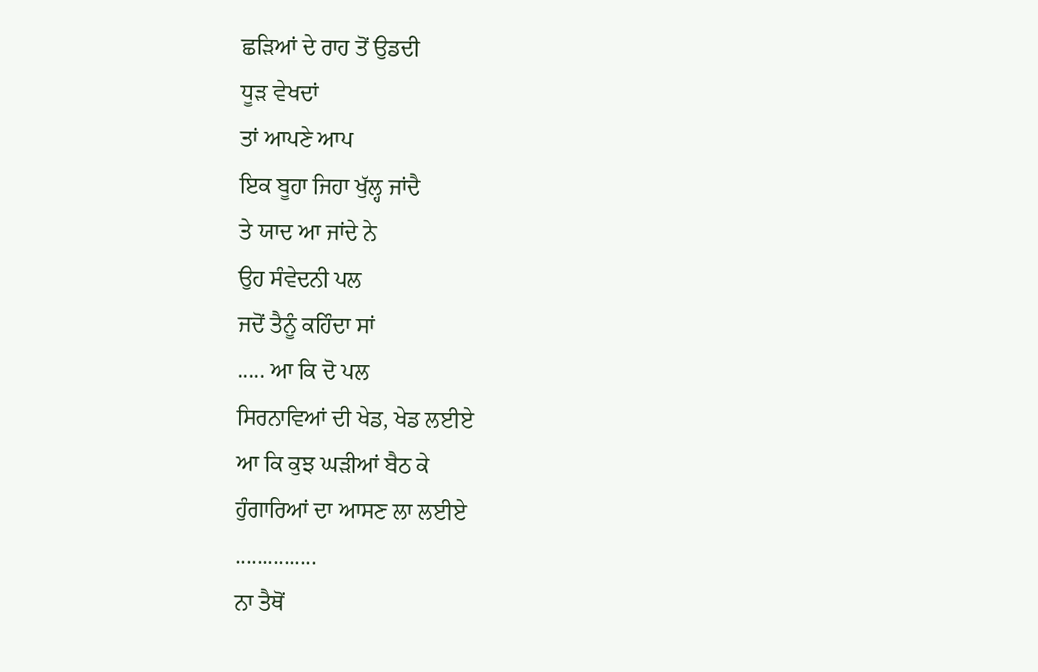ਛੜਿਆਂ ਦੇ ਰਾਹ ਤੋਂ ਉਡਦੀ
ਧੂੜ ਵੇਖਦਾਂ
ਤਾਂ ਆਪਣੇ ਆਪ
ਇਕ ਬੂਹਾ ਜਿਹਾ ਖੁੱਲ੍ਹ ਜਾਂਦੈ
ਤੇ ਯਾਦ ਆ ਜਾਂਦੇ ਨੇ
ਉਹ ਸੰਵੇਦਨੀ ਪਲ
ਜਦੋਂ ਤੈਨੂੰ ਕਹਿੰਦਾ ਸਾਂ
..... ਆ ਕਿ ਦੋ ਪਲ
ਸਿਰਨਾਵਿਆਂ ਦੀ ਖੇਡ, ਖੇਡ ਲਈਏ
ਆ ਕਿ ਕੁਝ ਘੜੀਆਂ ਬੈਠ ਕੇ
ਹੁੰਗਾਰਿਆਂ ਦਾ ਆਸਣ ਲਾ ਲਈਏ
...............
ਨਾ ਤੈਥੋਂ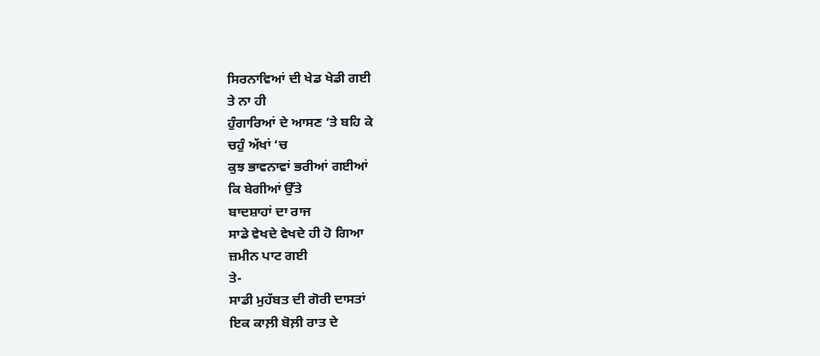ਸਿਰਨਾਵਿਆਂ ਦੀ ਖੇਡ ਖੇਡੀ ਗਈ
ਤੇ ਨਾ ਹੀ
ਹੁੰਗਾਰਿਆਂ ਦੇ ਆਸਣ ‘ਤੇ ਬਹਿ ਕੇ
ਚਹੁੰ ਅੱਖਾਂ ‘ਚ
ਕੁਝ ਭਾਵਨਾਵਾਂ ਭਰੀਆਂ ਗਈਆਂ
ਕਿ ਬੇਗੀਆਂ ਉੱਤੇ
ਬਾਦਸ਼ਾਹਾਂ ਦਾ ਰਾਜ
ਸਾਡੇ ਵੇਖਦੇ ਵੇਖਦੇ ਹੀ ਹੋ ਗਿਆ
ਜ਼ਮੀਨ ਪਾਟ ਗਈ
ਤੇ-
ਸਾਡੀ ਮੁਹੱਬਤ ਦੀ ਗੋਰੀ ਦਾਸਤਾਂ
ਇਕ ਕਾਲ਼ੀ ਬੋਲ਼ੀ ਰਾਤ ਦੇ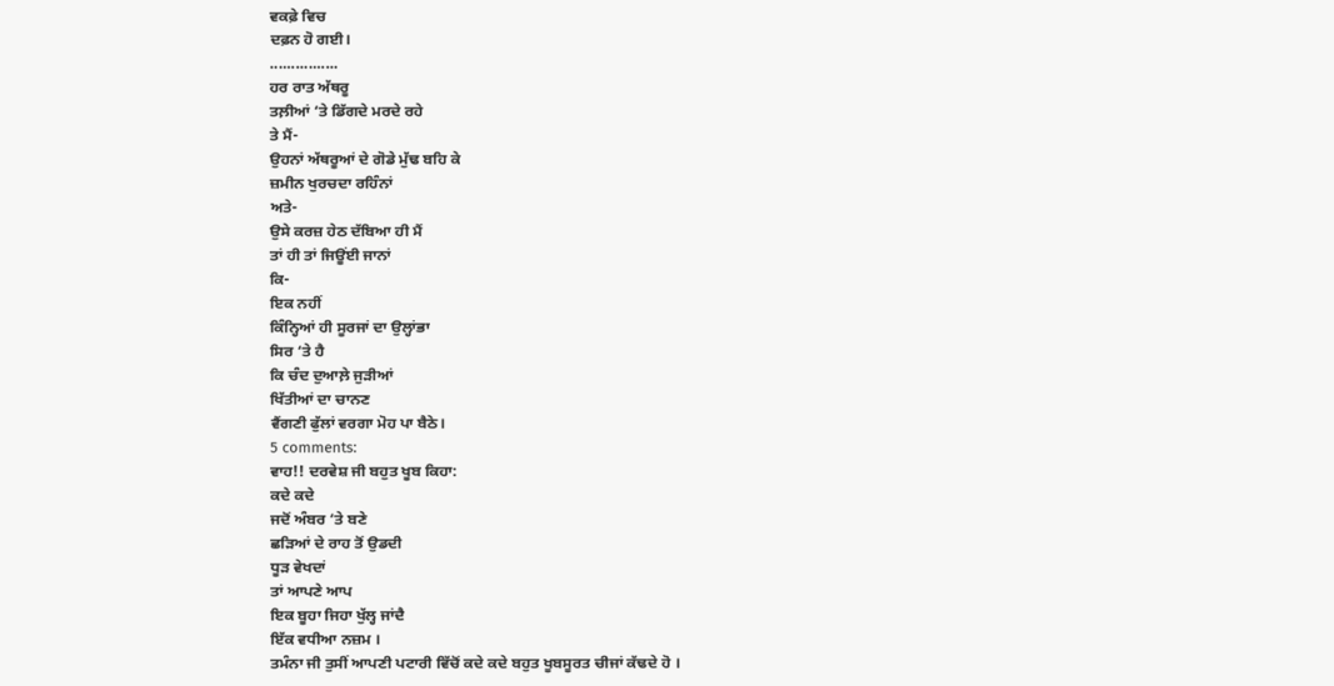ਵਕਫ਼ੇ ਵਿਚ
ਦਫ਼ਨ ਹੋ ਗਈ।
................
ਹਰ ਰਾਤ ਅੱਥਰੂ
ਤਲ਼ੀਆਂ ‘ਤੇ ਡਿੱਗਦੇ ਮਰਦੇ ਰਹੇ
ਤੇ ਮੈਂ-
ਉਹਨਾਂ ਅੱਥਰੂਆਂ ਦੇ ਗੋਡੇ ਮੁੱਢ ਬਹਿ ਕੇ
ਜ਼ਮੀਨ ਖੁਰਚਦਾ ਰਹਿੰਨਾਂ
ਅਤੇ-
ਉਸੇ ਕਰਜ਼ ਹੇਠ ਦੱਬਿਆ ਹੀ ਮੈਂ
ਤਾਂ ਹੀ ਤਾਂ ਜਿਊਂਈ ਜਾਨਾਂ
ਕਿ-
ਇਕ ਨਹੀਂ
ਕਿੰਨ੍ਹਿਆਂ ਹੀ ਸੂਰਜਾਂ ਦਾ ਉਲ੍ਹਾਂਭਾ
ਸਿਰ ‘ਤੇ ਹੈ
ਕਿ ਚੰਦ ਦੁਆਲ਼ੇ ਜੁੜੀਆਂ
ਖਿੱਤੀਆਂ ਦਾ ਚਾਨਣ
ਵੈਂਗਣੀ ਫੁੱਲਾਂ ਵਰਗਾ ਮੋਹ ਪਾ ਬੈਠੇ।
5 comments:
ਵਾਹ!! ਦਰਵੇਸ਼ ਜੀ ਬਹੁਤ ਖੂਬ ਕਿਹਾ:
ਕਦੇ ਕਦੇ
ਜਦੋਂ ਅੰਬਰ ‘ਤੇ ਬਣੇ
ਛੜਿਆਂ ਦੇ ਰਾਹ ਤੋਂ ਉਡਦੀ
ਧੂੜ ਵੇਖਦਾਂ
ਤਾਂ ਆਪਣੇ ਆਪ
ਇਕ ਬੂਹਾ ਜਿਹਾ ਖੁੱਲ੍ਹ ਜਾਂਦੈ
ਇੱਕ ਵਧੀਆ ਨਜ਼ਮ ।
ਤਮੰਨਾ ਜੀ ਤੁਸੀਂ ਆਪਣੀ ਪਟਾਰੀ ਵਿੱਚੋਂ ਕਦੇ ਕਦੇ ਬਹੁਤ ਖੂਬਸੂਰਤ ਚੀਜਾਂ ਕੱਢਦੇ ਹੋ ।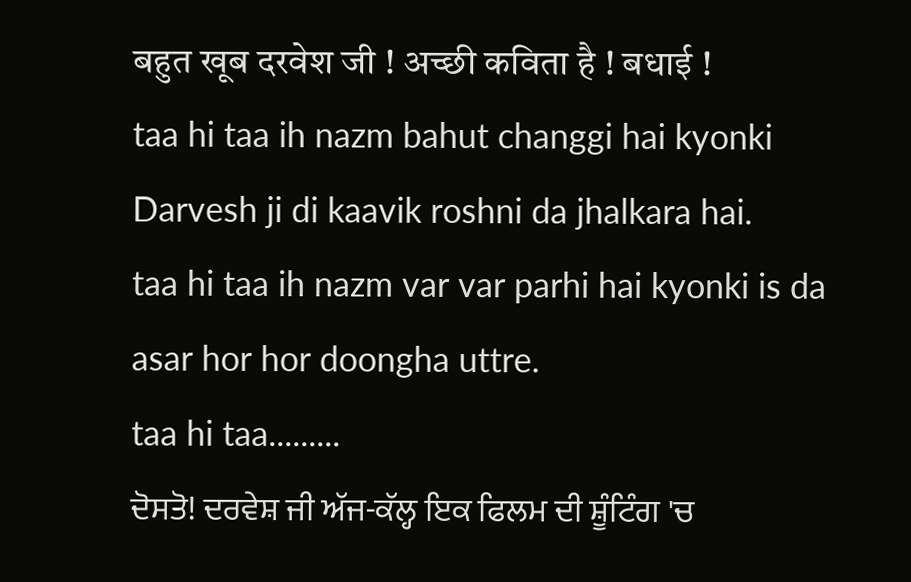बहुत खूब दरवेश जी ! अच्छी कविता है ! बधाई !
taa hi taa ih nazm bahut changgi hai kyonki Darvesh ji di kaavik roshni da jhalkara hai.
taa hi taa ih nazm var var parhi hai kyonki is da asar hor hor doongha uttre.
taa hi taa.........
ਦੋਸਤੋ! ਦਰਵੇਸ਼ ਜੀ ਅੱਜ-ਕੱਲ੍ਹ ਇਕ ਫਿਲਮ ਦੀ ਸ਼ੂੰਟਿੰਗ 'ਚ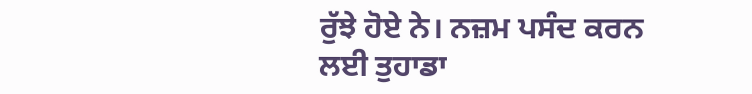ਰੁੱਝੇ ਹੋਏ ਨੇ। ਨਜ਼ਮ ਪਸੰਦ ਕਰਨ ਲਈ ਤੁਹਾਡਾ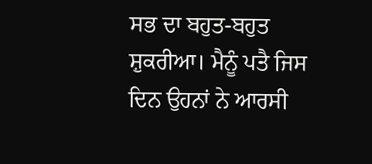ਸਭ ਦਾ ਬਹੁਤ-ਬਹੁਤ ਸ਼ੁਕਰੀਆ। ਮੈਨੂੰ ਪਤੈ ਜਿਸ ਦਿਨ ਉਹਨਾਂ ਨੇ ਆਰਸੀ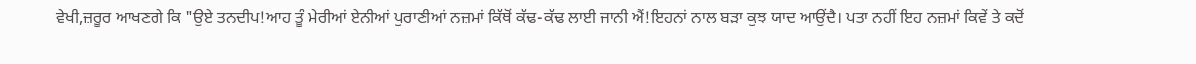ਵੇਖੀ,ਜ਼ਰੂਰ ਆਖਣਗੇ ਕਿ "ਉਏ ਤਨਦੀਪ!ਆਹ ਤੂੰ ਮੇਰੀਆਂ ਏਨੀਆਂ ਪੁਰਾਣੀਆਂ ਨਜ਼ਮਾਂ ਕਿੱਥੋਂ ਕੱਢ-ਕੱਢ ਲਾਈ ਜਾਨੀ ਐਂ!ਇਹਨਾਂ ਨਾਲ ਬੜਾ ਕੁਝ ਯਾਦ ਆਉਂਦੈ। ਪਤਾ ਨਹੀਂ ਇਹ ਨਜ਼ਮਾਂ ਕਿਵੇਂ ਤੇ ਕਦੋਂ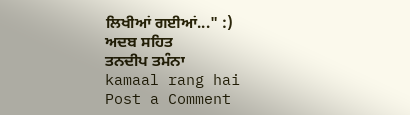ਲਿਖੀਆਂ ਗਈਆਂ..." :)
ਅਦਬ ਸਹਿਤ
ਤਨਦੀਪ ਤਮੰਨਾ
kamaal rang hai
Post a Comment